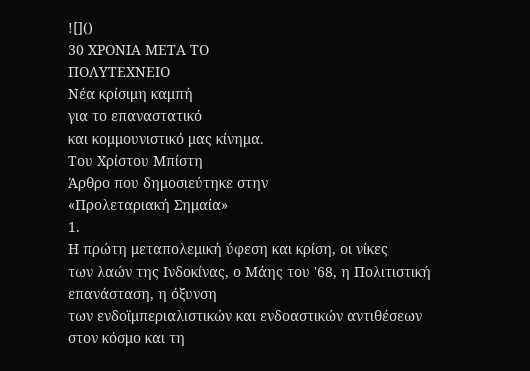![]()
30 ΧΡΟΝΙΑ ΜΕΤΑ ΤΟ
ΠΟΛΥΤΕΧΝΕΙΟ
Νέα κρίσιμη καμπή
για το επαναστατικό
και κομμουνιστικό μας κίνημα.
Του Χρίστου Μπίστη
Άρθρο που δημοσιεύτηκε στην
«Προλεταριακή Σημαία»
1.
Η πρώτη μεταπολεμική ύφεση και κρίση, οι νίκες
των λαών της Ινδοκίνας, ο Μάης του '68, η Πολιτιστική επανάσταση, η όξυνση
των ενδοϊμπεριαλιστικών και ενδοαστικών αντιθέσεων στον κόσμο και τη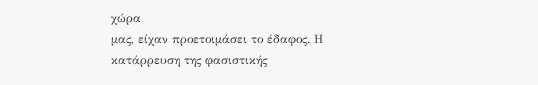χώρα
μας, είχαν προετοιμάσει το έδαφος. Η κατάρρευση της φασιστικής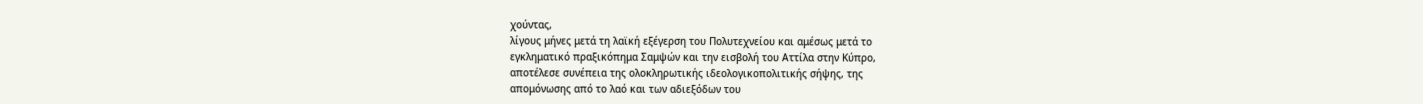χούντας,
λίγους μήνες μετά τη λαϊκή εξέγερση του Πολυτεχνείου και αμέσως μετά το
εγκληματικό πραξικόπημα Σαμψών και την εισβολή του Αττίλα στην Κύπρο,
αποτέλεσε συνέπεια της ολοκληρωτικής ιδεολογικοπολιτικής σήψης, της
απομόνωσης από το λαό και των αδιεξόδων του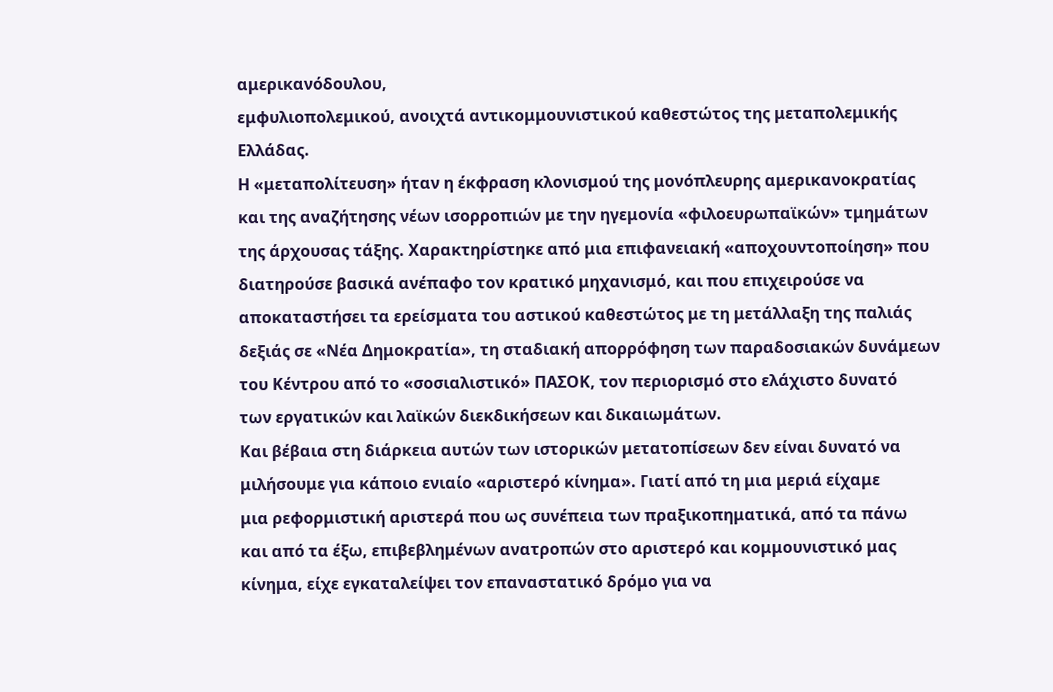αμερικανόδουλου,
εμφυλιοπολεμικού, ανοιχτά αντικομμουνιστικού καθεστώτος της μεταπολεμικής
Ελλάδας.
Η «μεταπολίτευση» ήταν η έκφραση κλονισμού της μονόπλευρης αμερικανοκρατίας
και της αναζήτησης νέων ισορροπιών με την ηγεμονία «φιλοευρωπαϊκών» τμημάτων
της άρχουσας τάξης. Χαρακτηρίστηκε από μια επιφανειακή «αποχουντοποίηση» που
διατηρούσε βασικά ανέπαφο τον κρατικό μηχανισμό, και που επιχειρούσε να
αποκαταστήσει τα ερείσματα του αστικού καθεστώτος με τη μετάλλαξη της παλιάς
δεξιάς σε «Νέα Δημοκρατία», τη σταδιακή απορρόφηση των παραδοσιακών δυνάμεων
του Κέντρου από το «σοσιαλιστικό» ΠΑΣΟΚ, τον περιορισμό στο ελάχιστο δυνατό
των εργατικών και λαϊκών διεκδικήσεων και δικαιωμάτων.
Και βέβαια στη διάρκεια αυτών των ιστορικών μετατοπίσεων δεν είναι δυνατό να
μιλήσουμε για κάποιο ενιαίο «αριστερό κίνημα». Γιατί από τη μια μεριά είχαμε
μια ρεφορμιστική αριστερά που ως συνέπεια των πραξικοπηματικά, από τα πάνω
και από τα έξω, επιβεβλημένων ανατροπών στο αριστερό και κομμουνιστικό μας
κίνημα, είχε εγκαταλείψει τον επαναστατικό δρόμο για να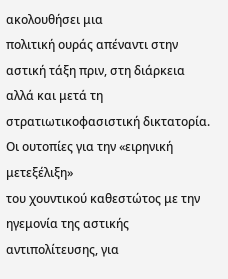ακολουθήσει μια
πολιτική ουράς απέναντι στην αστική τάξη πριν, στη διάρκεια αλλά και μετά τη
στρατιωτικοφασιστική δικτατορία. Οι ουτοπίες για την «ειρηνική μετεξέλιξη»
του χουντικού καθεστώτος με την ηγεμονία της αστικής αντιπολίτευσης, για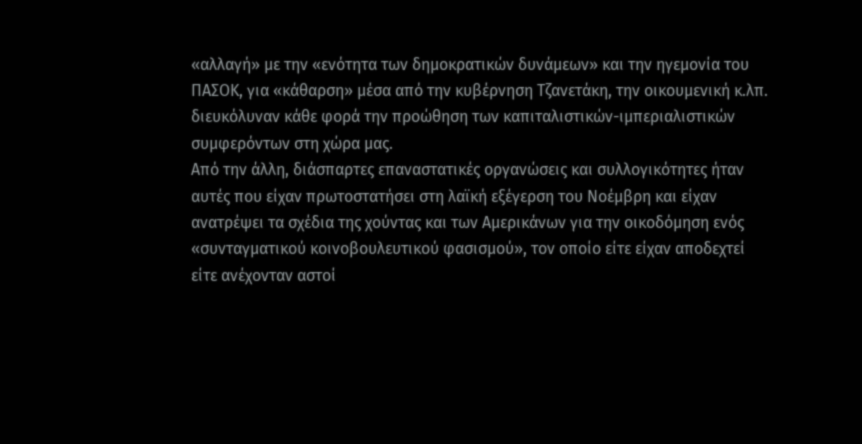«αλλαγή» με την «ενότητα των δημοκρατικών δυνάμεων» και την ηγεμονία του
ΠΑΣΟΚ, για «κάθαρση» μέσα από την κυβέρνηση Τζανετάκη, την οικουμενική κ.λπ.
διευκόλυναν κάθε φορά την προώθηση των καπιταλιστικών-ιμπεριαλιστικών
συμφερόντων στη χώρα μας.
Από την άλλη, διάσπαρτες επαναστατικές οργανώσεις και συλλογικότητες ήταν
αυτές που είχαν πρωτοστατήσει στη λαϊκή εξέγερση του Νοέμβρη και είχαν
ανατρέψει τα σχέδια της χούντας και των Αμερικάνων για την οικοδόμηση ενός
«συνταγματικού κοινοβουλευτικού φασισμού», τον οποίο είτε είχαν αποδεχτεί
είτε ανέχονταν αστοί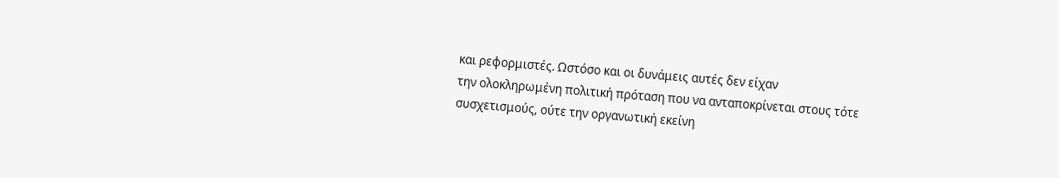και ρεφορμιστές. Ωστόσο και οι δυνάμεις αυτές δεν είχαν
την ολοκληρωμένη πολιτική πρόταση που να ανταποκρίνεται στους τότε
συσχετισμούς, ούτε την οργανωτική εκείνη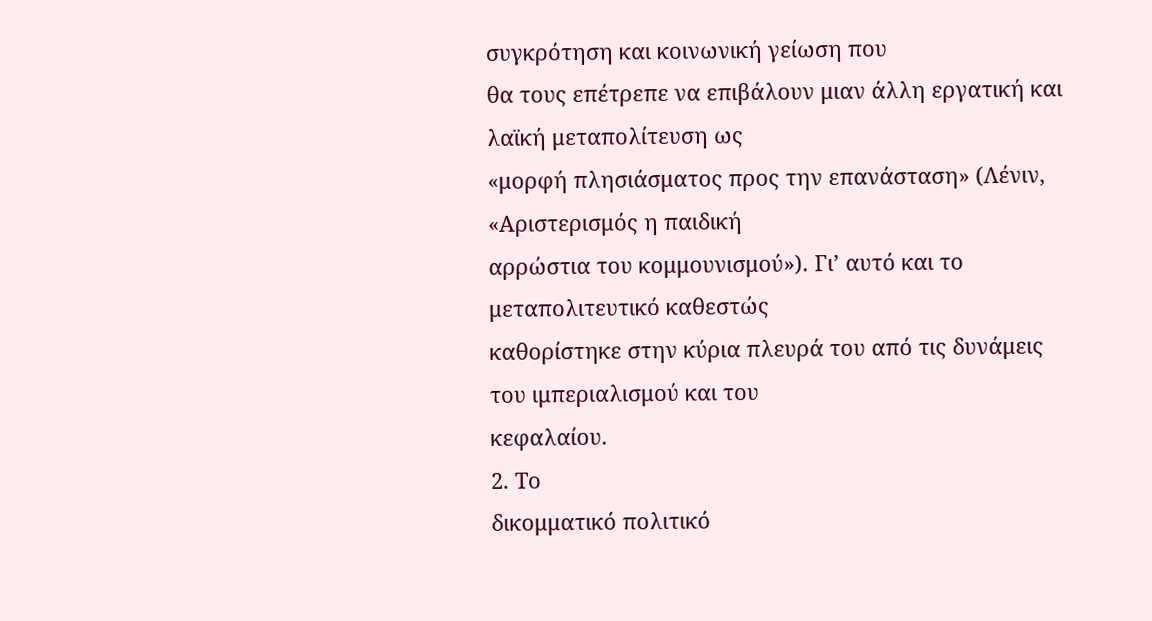συγκρότηση και κοινωνική γείωση που
θα τους επέτρεπε να επιβάλουν μιαν άλλη εργατική και λαϊκή μεταπολίτευση ως
«μορφή πλησιάσματος προς την επανάσταση» (Λένιν, «Αριστερισμός η παιδική
αρρώστια του κομμουνισμού»). Γι’ αυτό και το μεταπολιτευτικό καθεστώς
καθορίστηκε στην κύρια πλευρά του από τις δυνάμεις του ιμπεριαλισμού και του
κεφαλαίου.
2. Το
δικομματικό πολιτικό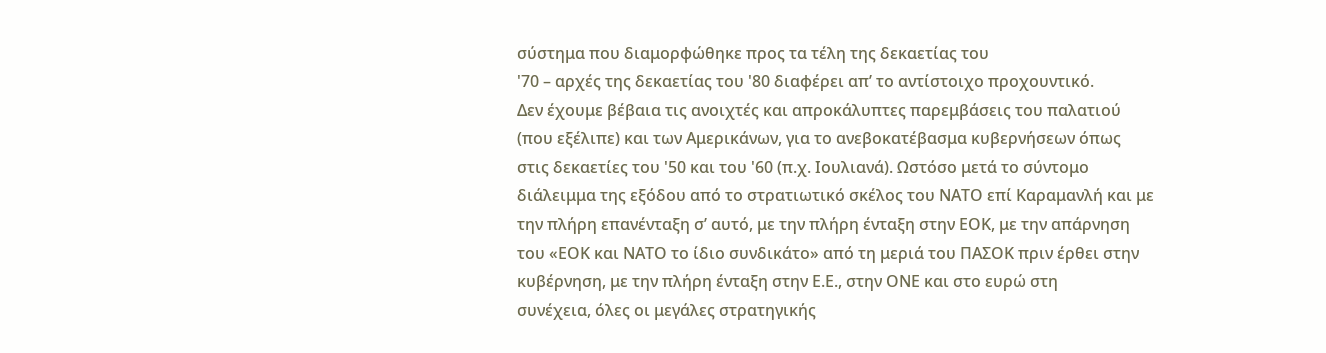σύστημα που διαμορφώθηκε προς τα τέλη της δεκαετίας του
'70 – αρχές της δεκαετίας του '80 διαφέρει απ’ το αντίστοιχο προχουντικό.
Δεν έχουμε βέβαια τις ανοιχτές και απροκάλυπτες παρεμβάσεις του παλατιού
(που εξέλιπε) και των Αμερικάνων, για το ανεβοκατέβασμα κυβερνήσεων όπως
στις δεκαετίες του '50 και του '60 (π.χ. Ιουλιανά). Ωστόσο μετά το σύντομο
διάλειμμα της εξόδου από το στρατιωτικό σκέλος του ΝΑΤΟ επί Καραμανλή και με
την πλήρη επανένταξη σ’ αυτό, με την πλήρη ένταξη στην ΕΟΚ, με την απάρνηση
του «ΕΟΚ και ΝΑΤΟ το ίδιο συνδικάτο» από τη μεριά του ΠΑΣΟΚ πριν έρθει στην
κυβέρνηση, με την πλήρη ένταξη στην Ε.Ε., στην ΟΝΕ και στο ευρώ στη
συνέχεια, όλες οι μεγάλες στρατηγικής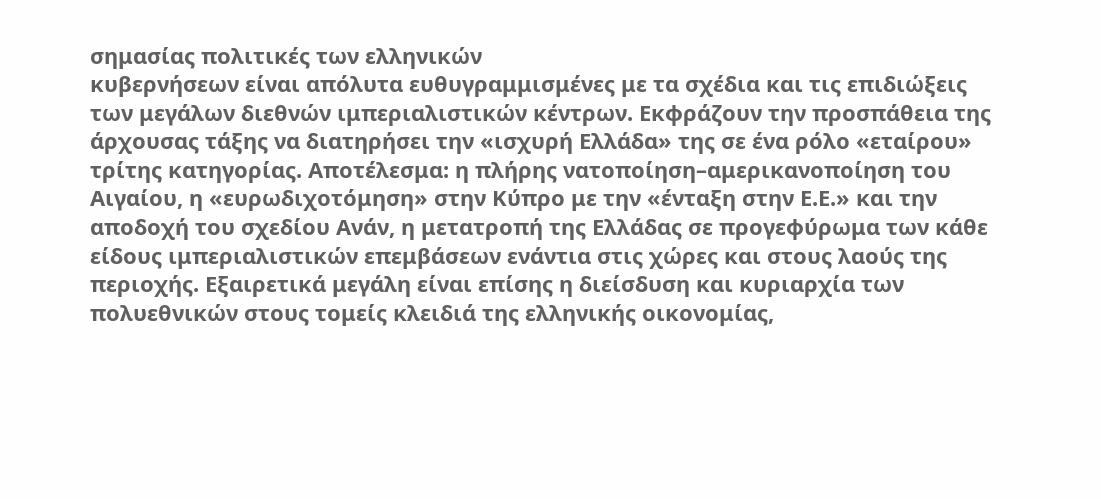σημασίας πολιτικές των ελληνικών
κυβερνήσεων είναι απόλυτα ευθυγραμμισμένες με τα σχέδια και τις επιδιώξεις
των μεγάλων διεθνών ιμπεριαλιστικών κέντρων. Εκφράζουν την προσπάθεια της
άρχουσας τάξης να διατηρήσει την «ισχυρή Ελλάδα» της σε ένα ρόλο «εταίρου»
τρίτης κατηγορίας. Αποτέλεσμα: η πλήρης νατοποίηση–αμερικανοποίηση του
Αιγαίου, η «ευρωδιχοτόμηση» στην Κύπρο με την «ένταξη στην Ε.Ε.» και την
αποδοχή του σχεδίου Ανάν, η μετατροπή της Ελλάδας σε προγεφύρωμα των κάθε
είδους ιμπεριαλιστικών επεμβάσεων ενάντια στις χώρες και στους λαούς της
περιοχής. Εξαιρετικά μεγάλη είναι επίσης η διείσδυση και κυριαρχία των
πολυεθνικών στους τομείς κλειδιά της ελληνικής οικονομίας,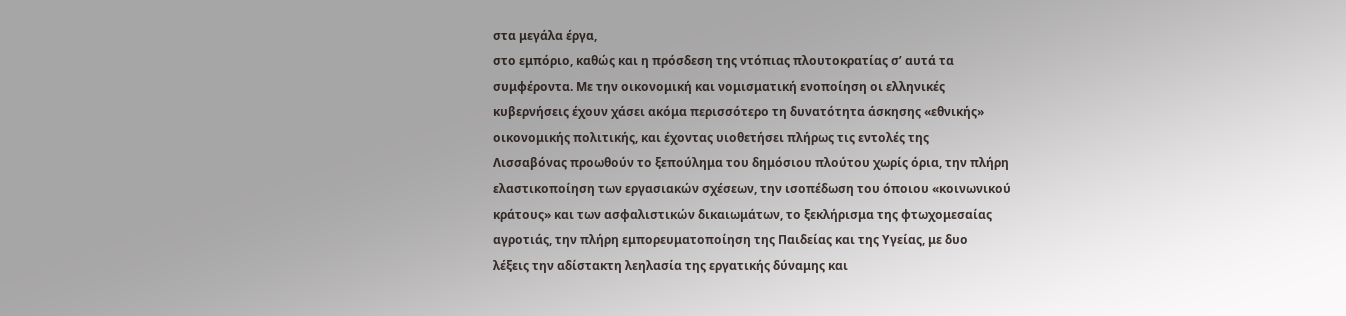στα μεγάλα έργα,
στο εμπόριο, καθώς και η πρόσδεση της ντόπιας πλουτοκρατίας σ’ αυτά τα
συμφέροντα. Με την οικονομική και νομισματική ενοποίηση οι ελληνικές
κυβερνήσεις έχουν χάσει ακόμα περισσότερο τη δυνατότητα άσκησης «εθνικής»
οικονομικής πολιτικής, και έχοντας υιοθετήσει πλήρως τις εντολές της
Λισσαβόνας προωθούν το ξεπούλημα του δημόσιου πλούτου χωρίς όρια, την πλήρη
ελαστικοποίηση των εργασιακών σχέσεων, την ισοπέδωση του όποιου «κοινωνικού
κράτους» και των ασφαλιστικών δικαιωμάτων, το ξεκλήρισμα της φτωχομεσαίας
αγροτιάς, την πλήρη εμπορευματοποίηση της Παιδείας και της Υγείας, με δυο
λέξεις την αδίστακτη λεηλασία της εργατικής δύναμης και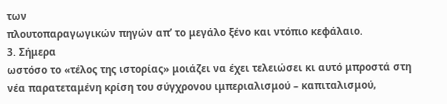των
πλουτοπαραγωγικών πηγών απ’ το μεγάλο ξένο και ντόπιο κεφάλαιο.
3. Σήμερα
ωστόσο το «τέλος της ιστορίας» μοιάζει να έχει τελειώσει κι αυτό μπροστά στη
νέα παρατεταμένη κρίση του σύγχρονου ιμπεριαλισμού – καπιταλισμού,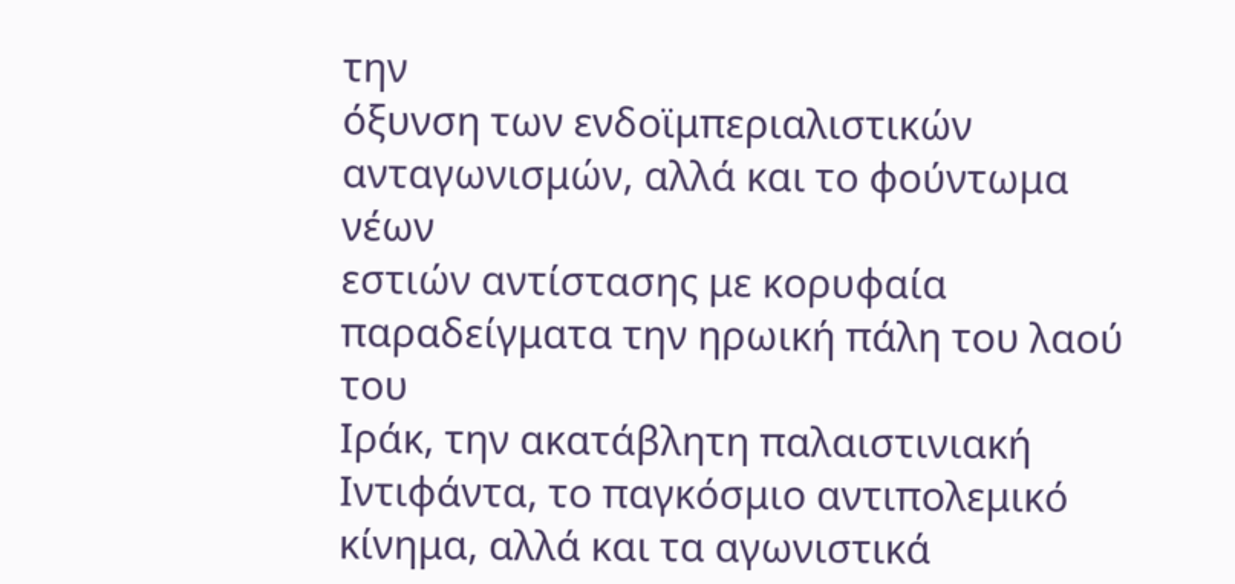την
όξυνση των ενδοϊμπεριαλιστικών ανταγωνισμών, αλλά και το φούντωμα νέων
εστιών αντίστασης με κορυφαία παραδείγματα την ηρωική πάλη του λαού του
Ιράκ, την ακατάβλητη παλαιστινιακή Ιντιφάντα, το παγκόσμιο αντιπολεμικό
κίνημα, αλλά και τα αγωνιστικά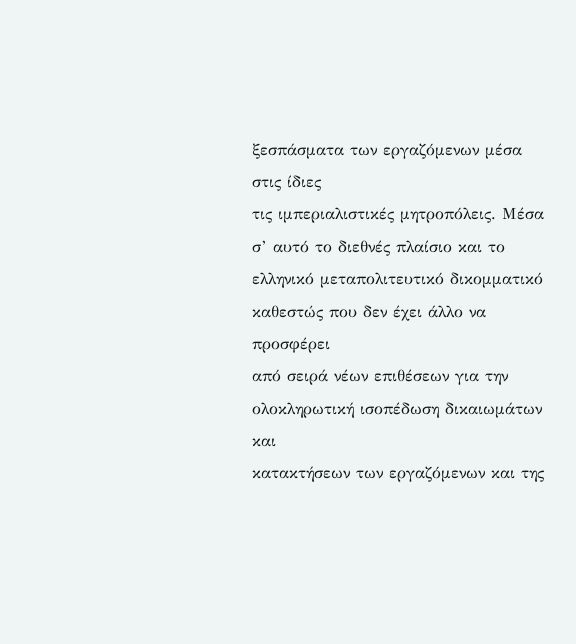ξεσπάσματα των εργαζόμενων μέσα στις ίδιες
τις ιμπεριαλιστικές μητροπόλεις. Μέσα σ’ αυτό το διεθνές πλαίσιο και το
ελληνικό μεταπολιτευτικό δικομματικό καθεστώς που δεν έχει άλλο να προσφέρει
από σειρά νέων επιθέσεων για την ολοκληρωτική ισοπέδωση δικαιωμάτων και
κατακτήσεων των εργαζόμενων και της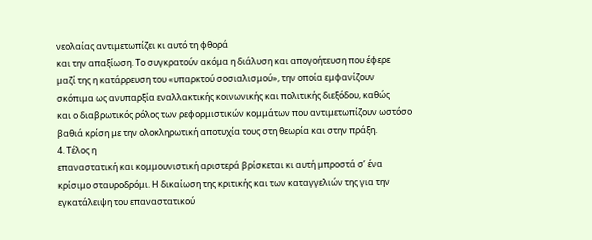νεολαίας αντιμετωπίζει κι αυτό τη φθορά
και την απαξίωση. Το συγκρατούν ακόμα η διάλυση και απογοήτευση που έφερε
μαζί της η κατάρρευση του «υπαρκτού σοσιαλισμού», την οποία εμφανίζουν
σκόπιμα ως ανυπαρξία εναλλακτικής κοινωνικής και πολιτικής διεξόδου, καθώς
και ο διαβρωτικός ρόλος των ρεφορμιστικών κομμάτων που αντιμετωπίζουν ωστόσο
βαθιά κρίση με την ολοκληρωτική αποτυχία τους στη θεωρία και στην πράξη.
4. Τέλος η
επαναστατική και κομμουνιστική αριστερά βρίσκεται κι αυτή μπροστά σ’ ένα
κρίσιμο σταυροδρόμι. Η δικαίωση της κριτικής και των καταγγελιών της για την
εγκατάλειψη του επαναστατικού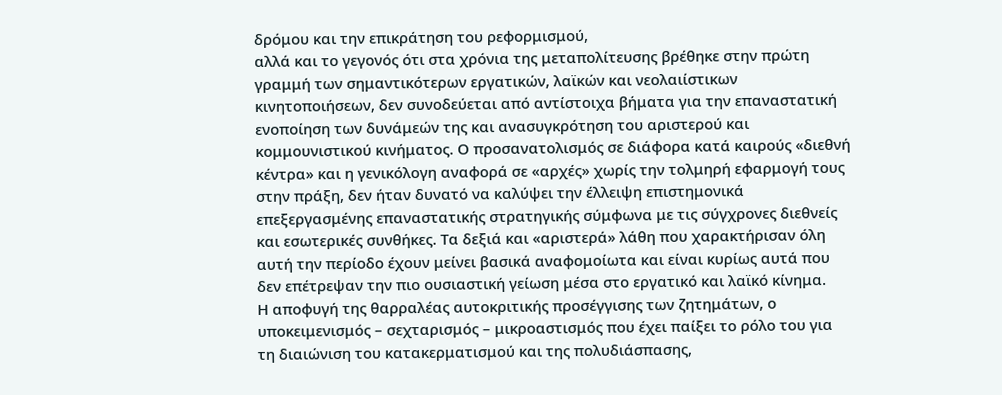δρόμου και την επικράτηση του ρεφορμισμού,
αλλά και το γεγονός ότι στα χρόνια της μεταπολίτευσης βρέθηκε στην πρώτη
γραμμή των σημαντικότερων εργατικών, λαϊκών και νεολαιίστικων
κινητοποιήσεων, δεν συνοδεύεται από αντίστοιχα βήματα για την επαναστατική
ενοποίηση των δυνάμεών της και ανασυγκρότηση του αριστερού και
κομμουνιστικού κινήματος. Ο προσανατολισμός σε διάφορα κατά καιρούς «διεθνή
κέντρα» και η γενικόλογη αναφορά σε «αρχές» χωρίς την τολμηρή εφαρμογή τους
στην πράξη, δεν ήταν δυνατό να καλύψει την έλλειψη επιστημονικά
επεξεργασμένης επαναστατικής στρατηγικής σύμφωνα με τις σύγχρονες διεθνείς
και εσωτερικές συνθήκες. Τα δεξιά και «αριστερά» λάθη που χαρακτήρισαν όλη
αυτή την περίοδο έχουν μείνει βασικά αναφομοίωτα και είναι κυρίως αυτά που
δεν επέτρεψαν την πιο ουσιαστική γείωση μέσα στο εργατικό και λαϊκό κίνημα.
Η αποφυγή της θαρραλέας αυτοκριτικής προσέγγισης των ζητημάτων, ο
υποκειμενισμός – σεχταρισμός – μικροαστισμός που έχει παίξει το ρόλο του για
τη διαιώνιση του κατακερματισμού και της πολυδιάσπασης,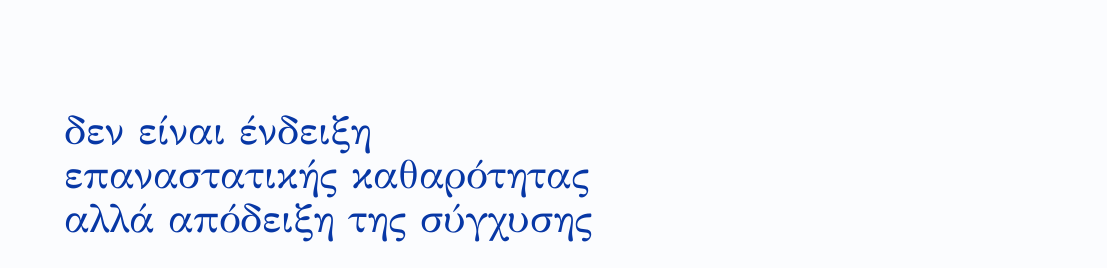δεν είναι ένδειξη
επαναστατικής καθαρότητας αλλά απόδειξη της σύγχυσης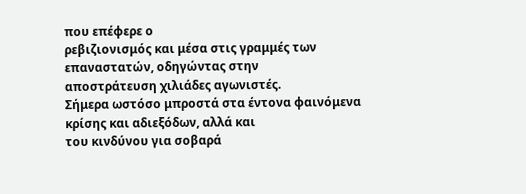που επέφερε ο
ρεβιζιονισμός και μέσα στις γραμμές των επαναστατών, οδηγώντας στην
αποστράτευση χιλιάδες αγωνιστές.
Σήμερα ωστόσο μπροστά στα έντονα φαινόμενα κρίσης και αδιεξόδων, αλλά και
του κινδύνου για σοβαρά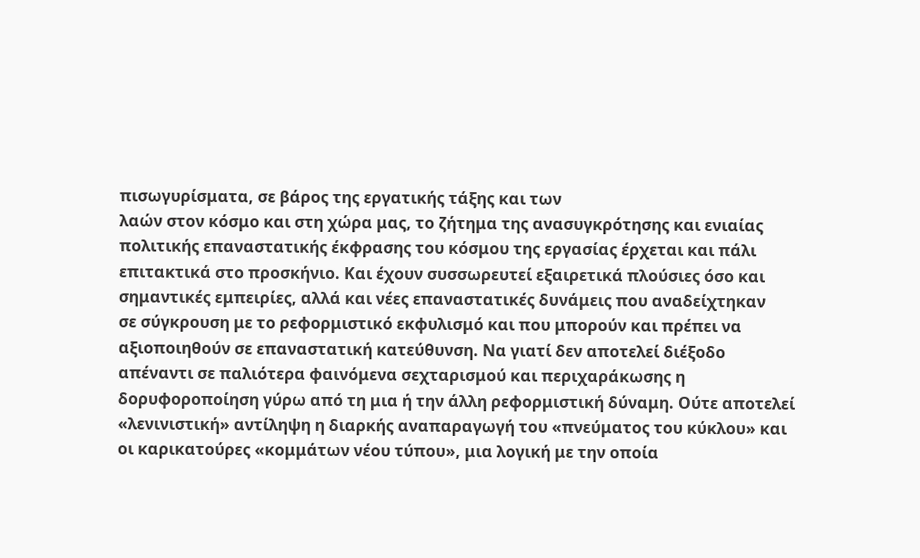πισωγυρίσματα, σε βάρος της εργατικής τάξης και των
λαών στον κόσμο και στη χώρα μας, το ζήτημα της ανασυγκρότησης και ενιαίας
πολιτικής επαναστατικής έκφρασης του κόσμου της εργασίας έρχεται και πάλι
επιτακτικά στο προσκήνιο. Και έχουν συσσωρευτεί εξαιρετικά πλούσιες όσο και
σημαντικές εμπειρίες, αλλά και νέες επαναστατικές δυνάμεις που αναδείχτηκαν
σε σύγκρουση με το ρεφορμιστικό εκφυλισμό και που μπορούν και πρέπει να
αξιοποιηθούν σε επαναστατική κατεύθυνση. Να γιατί δεν αποτελεί διέξοδο
απέναντι σε παλιότερα φαινόμενα σεχταρισμού και περιχαράκωσης η
δορυφοροποίηση γύρω από τη μια ή την άλλη ρεφορμιστική δύναμη. Ούτε αποτελεί
«λενινιστική» αντίληψη η διαρκής αναπαραγωγή του «πνεύματος του κύκλου» και
οι καρικατούρες «κομμάτων νέου τύπου», μια λογική με την οποία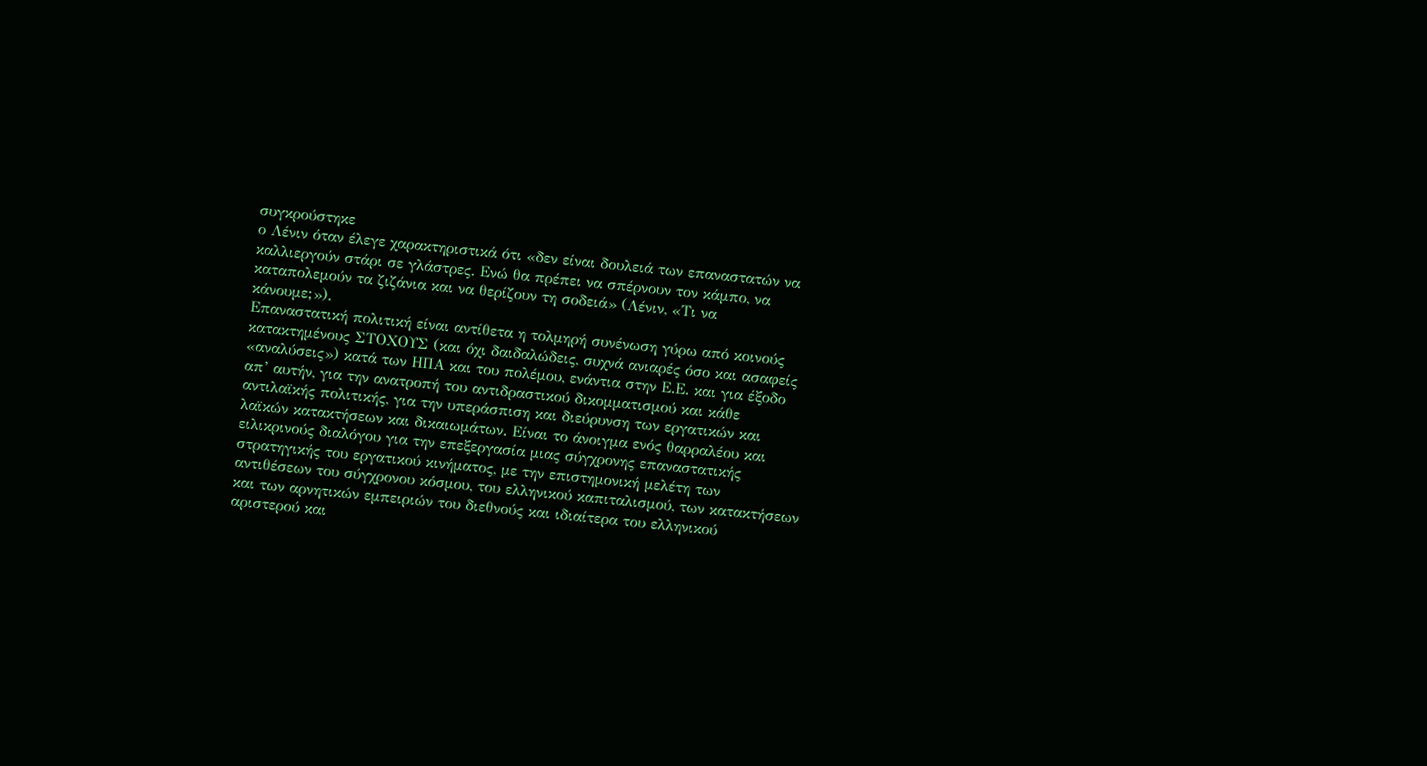συγκρούστηκε
ο Λένιν όταν έλεγε χαρακτηριστικά ότι «δεν είναι δουλειά των επαναστατών να
καλλιεργούν στάρι σε γλάστρες. Ενώ θα πρέπει να σπέρνουν τον κάμπο, να
καταπολεμούν τα ζιζάνια και να θερίζουν τη σοδειά» (Λένιν, «Τι να
κάνουμε;»).
Επαναστατική πολιτική είναι αντίθετα η τολμηρή συνένωση γύρω από κοινούς
κατακτημένους ΣΤΟΧΟΥΣ (και όχι δαιδαλώδεις, συχνά ανιαρές όσο και ασαφείς
«αναλύσεις») κατά των ΗΠΑ και του πολέμου, ενάντια στην Ε.Ε. και για έξοδο
απ’ αυτήν, για την ανατροπή του αντιδραστικού δικομματισμού και κάθε
αντιλαϊκής πολιτικής, για την υπεράσπιση και διεύρυνση των εργατικών και
λαϊκών κατακτήσεων και δικαιωμάτων. Είναι το άνοιγμα ενός θαρραλέου και
ειλικρινούς διαλόγου για την επεξεργασία μιας σύγχρονης επαναστατικής
στρατηγικής του εργατικού κινήματος, με την επιστημονική μελέτη των
αντιθέσεων του σύγχρονου κόσμου, του ελληνικού καπιταλισμού, των κατακτήσεων
και των αρνητικών εμπειριών του διεθνούς και ιδιαίτερα του ελληνικού
αριστερού και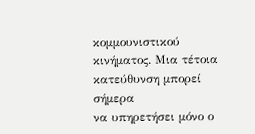κομμουνιστικού κινήματος. Μια τέτοια κατεύθυνση μπορεί σήμερα
να υπηρετήσει μόνο ο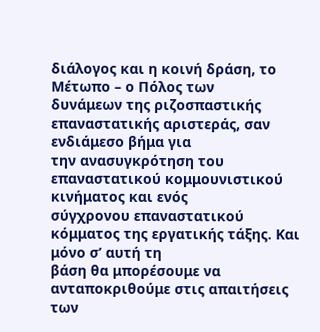διάλογος και η κοινή δράση, το Μέτωπο – ο Πόλος των
δυνάμεων της ριζοσπαστικής επαναστατικής αριστεράς, σαν ενδιάμεσο βήμα για
την ανασυγκρότηση του επαναστατικού κομμουνιστικού κινήματος και ενός
σύγχρονου επαναστατικού κόμματος της εργατικής τάξης. Και μόνο σ’ αυτή τη
βάση θα μπορέσουμε να ανταποκριθούμε στις απαιτήσεις των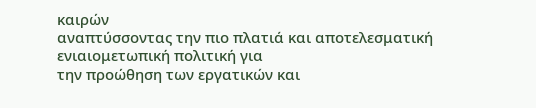καιρών
αναπτύσσοντας την πιο πλατιά και αποτελεσματική ενιαιομετωπική πολιτική για
την προώθηση των εργατικών και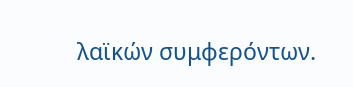λαϊκών συμφερόντων.